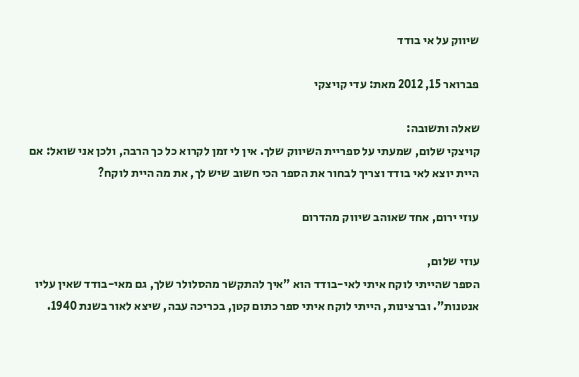שיווק על אי בודד

פברואר 15, 2012 מאת: עדי קויצקי

שאלה ותשובה:
קויצקי שלום, שמעתי על ספריית השיווק שלך. אין לי זמן לקרוא כל כך הרבה, ולכן אני שואל: אם היית יוצא לאי בודד וצריך לבחור את הספר הכי חשוב שיש לך, את מה היית לוקח?

עוזי ירום, אחד שאוהב שיווק מהדרום

עוזי שלום,
הספר שהייתי לוקח איתי לאי-בודד הוא "איך להתקשר מהסלולר שלך, גם מאי-בודד שאין עליו אנטנות". וברצינות, הייתי לוקח איתי ספר כתום קטן, בכריכה עבה, שיצא לאור בשנת 1940.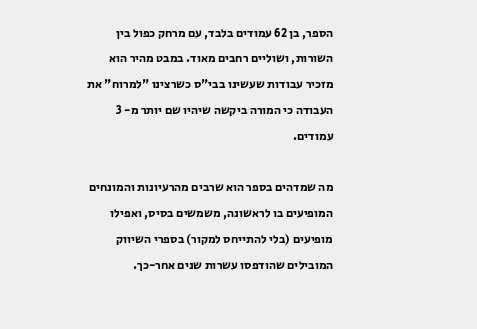הספר, בן 62 עמודים בלבד, עם מרחק כפול בין השורות, ושוליים רחבים מאוד. במבט מהיר הוא מזכיר עבודות שעשינו בבי"ס כשרצינו "למרוח" את העבודה כי המורה ביקשה שיהיו שם יותר מ- 3 עמודים.

מה שמדהים בספר הוא שרבים מהרעיונות והמונחים המופיעים בו לראשונה, משמשים בסיס, ואפילו מופיעים (בלי להתייחס למקור) בספרי השיווק המובילים שהודפסו עשרות שנים אחר-כך.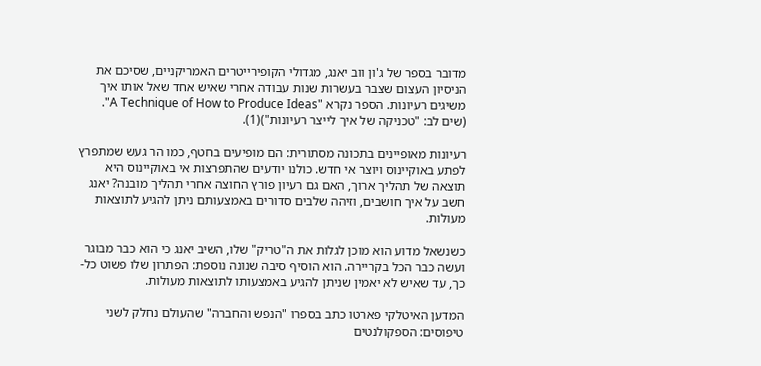מדובר בספר של ג'ון ווב יאנג, מגדולי הקופירייטרים האמריקניים, שסיכם את הניסיון העצום שצבר בעשרות שנות עבודה אחרי שאיש אחד שאל אותו איך משיגים רעיונות. הספר נקרא "A Technique of How to Produce Ideas". (שים לב: "טכניקה של איך לייצר רעיונות")(1).

רעיונות מאופיינים בתכונה מסתורית: הם מופיעים בחטף, כמו הר געש שמתפרץ לפתע באוקיינוס ויוצר אי חדש. כולנו יודעים שהתפרצות אי באוקיינוס היא תוצאה של תהליך ארוך, האם גם רעיון פורץ החוצה אחרי תהליך מובנה? יאנג חשב על איך חושבים, וזיהה שלבים סדורים באמצעותם ניתן להגיע לתוצאות מעולות.

כשנשאל מדוע הוא מוכן לגלות את ה"טריק" שלו, השיב יאנג כי הוא כבר מבוגר ועשה כבר הכל בקריירה. הוא הוסיף סיבה שנונה נוספת: הפתרון שלו פשוט כל-כך, עד שאיש לא יאמין שניתן להגיע באמצעותו לתוצאות מעולות.

המדען האיטלקי פארטו כתב בספרו "הנפש והחברה" שהעולם נחלק לשני טיפוסים: הספקולנטים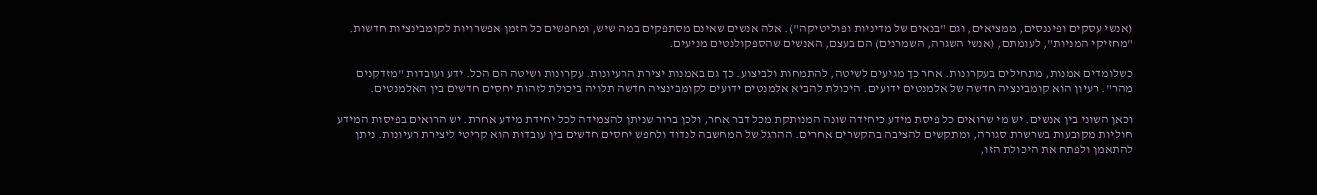(אנשי עסקים ופיננסים, ממציאים, וגם "בנאים של מדיניות ופוליטיקה"). אלה אנשים שאינם מסתפקים במה שיש, ומחפשים כל הזמן אפשרויות לקומבינציות חדשות. "מחזיקי המניות", לעומתם, (אנשי השגרה, השמרנים) הם בעצם, האנשים שהספקולנטים מניעים.

כשלומדים אמנות, מתחילים בעקרונות. אחר כך מגיעים לשיטה, להתמחות ולביצוע. כך גם באמנות יצירת הרעיונות. עקרונות ושיטה הם הכל. ידע ועובדות "מזדקנים מהר". רעיון הוא קומבינציה חדשה של אלמנטים ידועים. היכולת להביא אלמנטים ידועים לקומבינציה חדשה תלויה ביכולת לזהות יחסים חדשים בין האלמנטים.

וכאן השוני בין אנשים. יש מי שרואים כל פיסת מידע כיחידה שונה המנותקת מכל דבר אחר, ולכן ברור שניתן להצמידה לכל יחידת מידע אחרת. יש הרואים בפיסות המידע חוליות מקובעות בשרשרת סגורה, ומתקשים להציבה בהקשרים אחרים. ההרגל של המחשבה לנדוד ולחפש יחסים חדשים בין עובדות הוא קריטי ליצירת רעיונות. ניתן להתאמן ולפתח את היכולת הזו,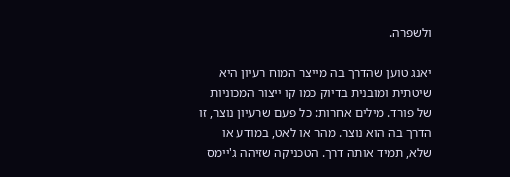ולשפרה.

יאנג טוען שהדרך בה מייצר המוח רעיון היא שיטתית ומובנית בדיוק כמו קו ייצור המכוניות של פורד. מילים אחרות: כל פעם שרעיון נוצר, זו הדרך בה הוא נוצר. מהר או לאט, במודע או שלא, תמיד אותה דרך. הטכניקה שזיהה ג'יימס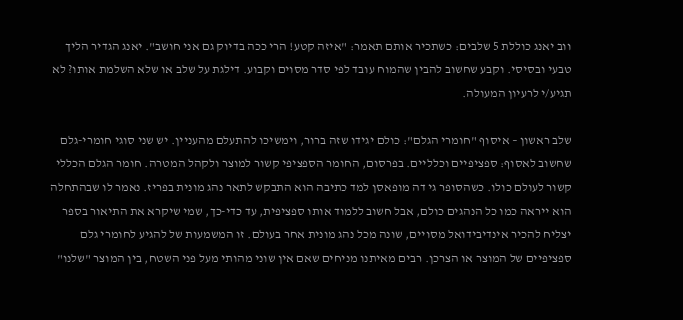ווב יאנג כוללת 5 שלבים: כשתכיר אותם תאמר: "איזה קטע! הרי ככה בדיוק גם אני חושב". יאנג הגדיר הליך טבעי ובסיסי. וקבע שחשוב להבין שהמוח עובד לפי סדר מסוים וקבוע. דילגת על שלב או שלא השלמת אותו? לא תגיע/י לרעיון המעולה.

שלב ראשון – איסוף "חומרי הגלם": כולם יגידו שזה ברור, וימשיכו להתעלם מהעניין. יש שני סוגי חומרי-גלם שחשוב לאסוף: ספציפיים וכלליים. בפרסום, החומר הספציפי קשור למוצר ולקהל המטרה. חומר הגלם הכללי קשור לעולם כולו. כשהסופר גי דה מופאסן למד כתיבה הוא התבקש לתאר נהג מונית בפריז. נאמר לו שבהתחלה הוא ייראה כמו כל הנהגים כולם, אבל חשוב ללמוד אותו ספציפית, עד כדי-כך, שמי שיקרא את התיאור בספר יצליח להכיר אינדיבידואל מסויים, שונה מכל נהג מונית אחר בעולם. זו המשמעות של להגיע לחומרי גלם ספציפיים של המוצר או הצרכן. רבים מאיתנו מניחים שאם אין שוני מהותי מעל פני השטח, בין המוצר "שלנו"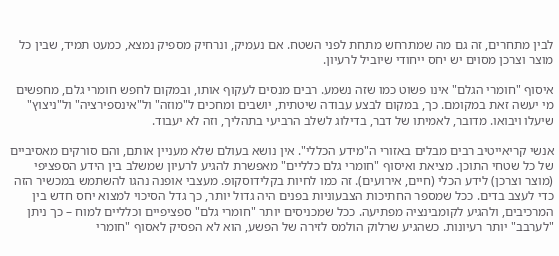לבין מתחרים, זה גם מה שמתרחש מתחת לפני השטח. אם נעמיק, ונרחיק מספיק נמצא, כמעט תמיד, שבין כל מוצר וצרכן מסוים יש יחס ייחודי שיוביל לרעיון.

איסוף "חומרי הגלם" אינו פשוט כמו שזה נשמע. רבים מנסים לעקוף אותו, ובמקום לחפש חומרי גלם, מחפשים מי יעשה זאת במקומם. כך, במקום לבצע עבודה שיטתית, יושבים ומחכים ל"מוזה" ול"אינספירציה" ול"ניצוץ" שיעלו ויבואו. מדובר, לאמיתו של דבר, בדילוג לשלב הרביעי בתהליך, וזה לא יעבוד.

אנשי קריאייטיב רבים מבלים באזורי ה"מידע הכללי". אין נושא בעולם שלא מעניין אותם, והם סורקים מאסיביים של כל שטחי התוכן. מציאת ואיסוף "חומרי גלם כלליים" מאפשרת להגיע לרעיון שמשלב בין הידע הספציפי (מוצר וצרכן) לידע הכלי (חיים, אירועים). זה כמו לחיות בקלידוסקופ. מעצבי אופנה נהגו להשתמש במכשיר הזה כדי לעצב בדים. ככל שמספר החתיכות הצבעוניות בפנים היה גדול יותר, כך גדל הסיכוי למצוא יחס חדש בין המרכיבים, ולהגיע לקומבינציה מפתיעה. ככל שמכניסים יותר "חומרי גלם" ספציפיים וכלליים למוח – כך ניתן "לערבב" יותר רעיונות. כשהגיע שרלוק הולמס לזירה של הפשע, הוא לא הפסיק לאסוף "חומרי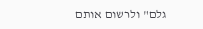גלם" ולרשום אותם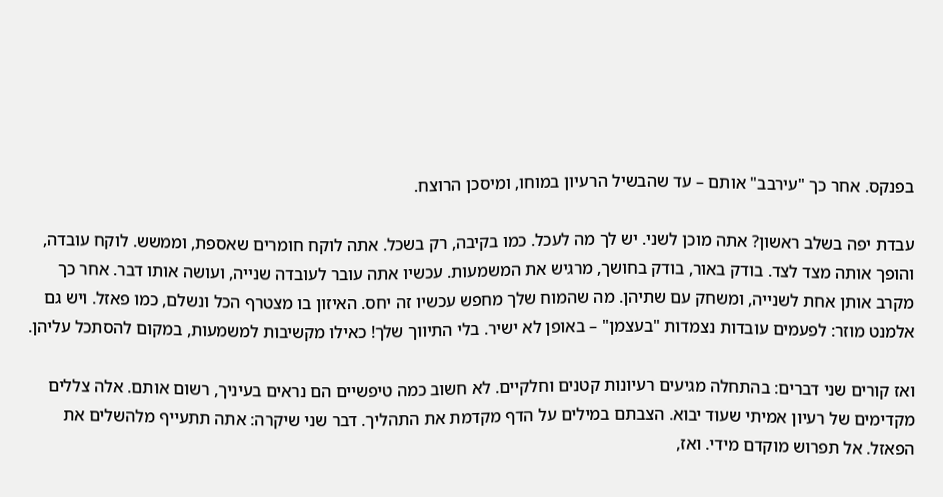בפנקס. אחר כך "עירבב" אותם – עד שהבשיל הרעיון במוחו, ומיסכן הרוצח.

עבדת יפה בשלב ראשון? אתה מוכן לשני. יש לך מה לעכל. כמו בקיבה, רק בשכל. אתה לוקח חומרים שאספת, וממשש. לוקח עובדה, והופך אותה מצד לצד. בודק באור, בודק בחושך, מרגיש את המשמעות. עכשיו אתה עובר לעובדה שנייה, ועושה אותו דבר. אחר כך מקרב אותן אחת לשנייה, ומשחק עם שתיהן. מה שהמוח שלך מחפש עכשיו זה יחס. האיזון בו מצטרף הכל ונשלם, כמו פאזל. ויש גם אלמנט מוזר: לפעמים עובדות נצמדות "בעצמן" – באופן לא ישיר. בלי התיווך שלך! כאילו מקשיבות למשמעות, במקום להסתכל עליהן.

ואז קורים שני דברים: בהתחלה מגיעים רעיונות קטנים וחלקיים. לא חשוב כמה טיפשיים הם נראים בעיניך, רשום אותם. אלה צללים מקדימים של רעיון אמיתי שעוד יבוא. הצבתם במילים על הדף מקדמת את התהליך. דבר שני שיקרה: אתה תתעייף מלהשלים את הפאזל. אל תפרוש מוקדם מידי. ואז,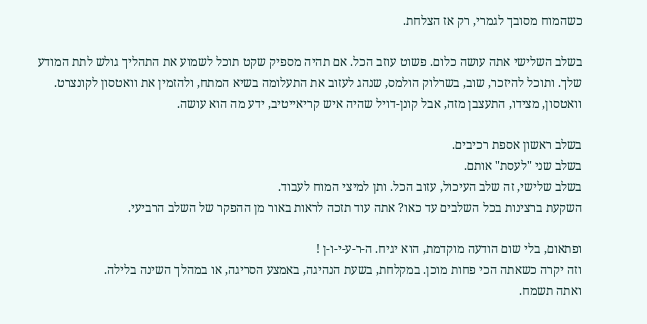כשהמוח מסובך לגמרי, רק אז הצלחת.

בשלב השלישי אתה עושה כלום. פשוט עוזב הכל. אם תהיה מספיק שקט תוכל לשמוע את התהליך גולש לתת המודע שלך. ותוכל להיזכר, שוב, בשרלוק הולמס, שנהג לעזוב את התעלומה בשיא המתח, ולהזמין את וואטסון לקונצרט. וואטסון, מצידו, התעצבן מזה, אבל קונן-דויל שהיה איש קריאייטיב, ידע מה הוא עושה.

בשלב ראשון אספת רכיבים.
בשלב שני "לעסת" אותם.
בשלב שלישי, זה שלב העיכול, עזוב הכל. ותן למיצי המוח לעבוד.
השקעת ברצינות בכל השלבים עד כאו? אתה עוד תזכה לראות באור מן ההפקר של השלב הרביעי.

ופתאום, בלי שום הודעה מוקדמת, הוא יגיח. ה-ר-ע-י-ו-ן !
וזה יקרה כשאתה הכי פחות מוכן. במקלחת, בשעת הנהיגה, באמצע הסריגה, או במהלך השינה בלילה.
ואתה תשמח.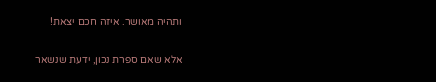ותהיה מאושר. איזה חכם יצאת!

אלא שאם ספרת נכון, ידעת שנשאר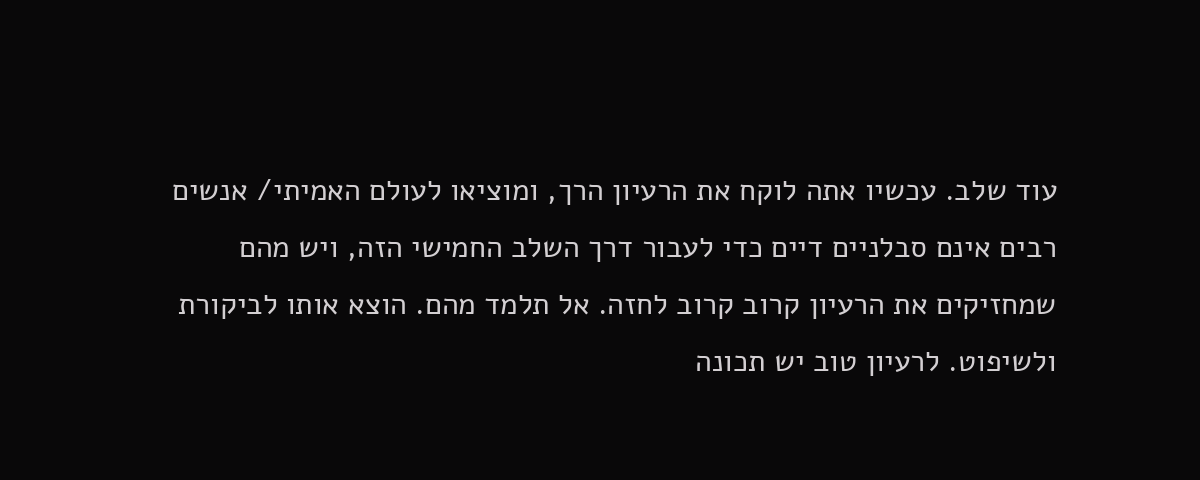עוד שלב. עכשיו אתה לוקח את הרעיון הרך, ומוציאו לעולם האמיתי/ אנשים רבים אינם סבלניים דיים כדי לעבור דרך השלב החמישי הזה, ויש מהם שמחזיקים את הרעיון קרוב קרוב לחזה. אל תלמד מהם. הוצא אותו לביקורת ולשיפוט. לרעיון טוב יש תכונה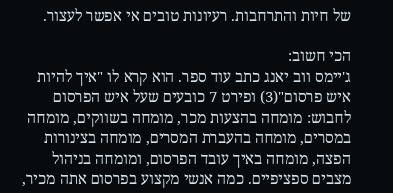של חיות והתרחבות. רעיונות טובים אי אפשר לעצור.

הכי חשוב:
ג'יימס ווב יאנג כתב עוד ספר. הוא קרא לו "איך להיות איש פרסום"(3) ופירט 7 כובעים שעל איש הפרסום לחבוש: מומחה בהצעות מכר, מומחה בשווקים, מומחה במסרים, מומחה בהעברת המסרים, מומחה בצינורות הפצה, מומחה באיך עובד הפרסום, ומומחה בניהול מצבים ספציפיים. כמה אנשי מקצוע בפרסום אתה מכיר,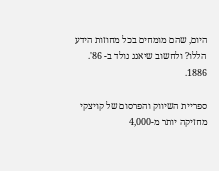היום, שהם מומחים בכל מחוזות הידע הללו? ולחשוב שיאנג נולד ב- 86'.
1886.

ספריית השיווק והפרסום של קויצקי מחזיקה יותר מ-4,000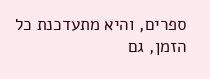ספרים, והיא מתעדכנת כל הזמן, גם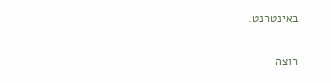באינטרנט.

רוצה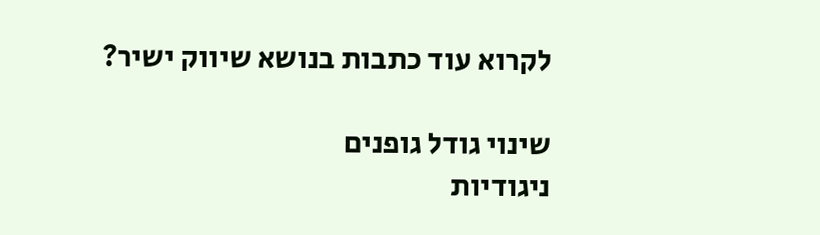לקרוא עוד כתבות בנושא שיווק ישיר?

שינוי גודל גופנים
ניגודיות